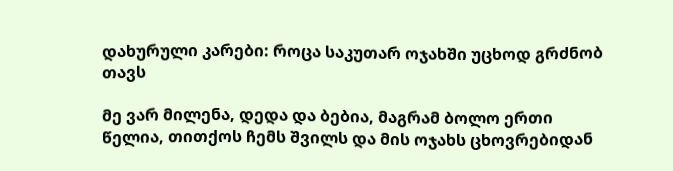დახურული კარები: როცა საკუთარ ოჯახში უცხოდ გრძნობ თავს

მე ვარ მილენა, დედა და ბებია, მაგრამ ბოლო ერთი წელია, თითქოს ჩემს შვილს და მის ოჯახს ცხოვრებიდან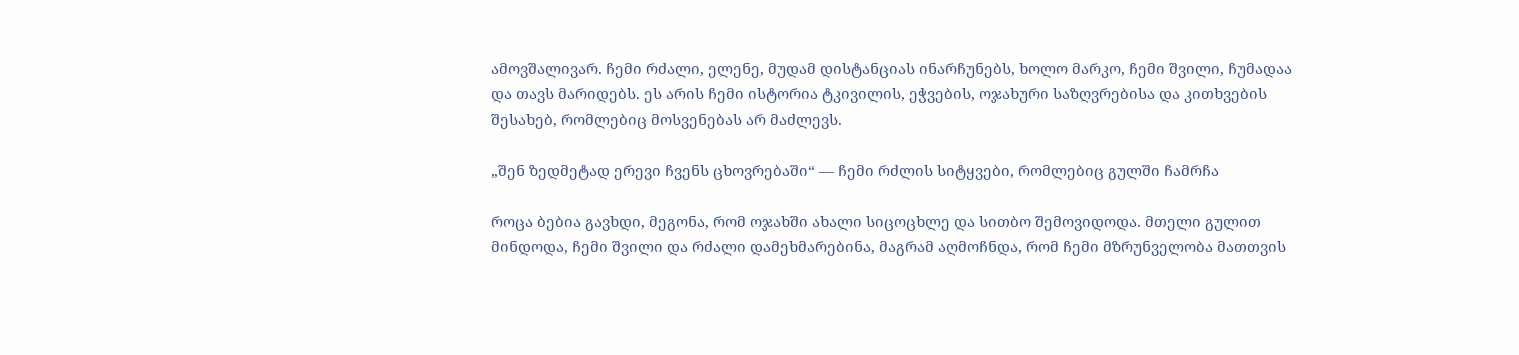ამოვშალივარ. ჩემი რძალი, ელენე, მუდამ დისტანციას ინარჩუნებს, ხოლო მარკო, ჩემი შვილი, ჩუმადაა და თავს მარიდებს. ეს არის ჩემი ისტორია ტკივილის, ეჭვების, ოჯახური საზღვრებისა და კითხვების შესახებ, რომლებიც მოსვენებას არ მაძლევს.

„შენ ზედმეტად ერევი ჩვენს ცხოვრებაში“ — ჩემი რძლის სიტყვები, რომლებიც გულში ჩამრჩა

როცა ბებია გავხდი, მეგონა, რომ ოჯახში ახალი სიცოცხლე და სითბო შემოვიდოდა. მთელი გულით მინდოდა, ჩემი შვილი და რძალი დამეხმარებინა, მაგრამ აღმოჩნდა, რომ ჩემი მზრუნველობა მათთვის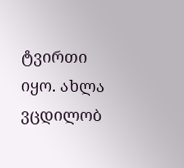ტვირთი იყო. ახლა ვცდილობ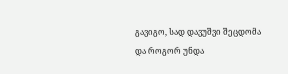გავიგო, სად დავუშვი შეცდომა და როგორ უნდა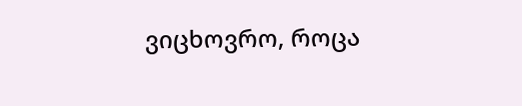ვიცხოვრო, როცა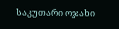საკუთარი ოჯახი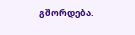გშორდება.